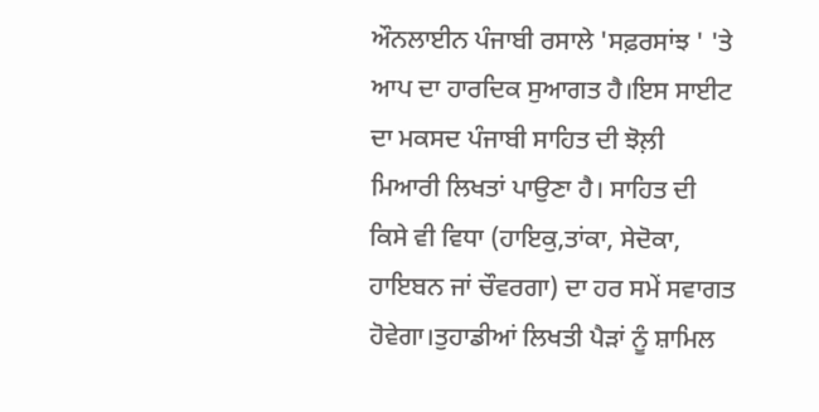ਔਨਲਾਈਨ ਪੰਜਾਬੀ ਰਸਾਲੇ 'ਸਫ਼ਰਸਾਂਝ ' 'ਤੇ ਆਪ ਦਾ ਹਾਰਦਿਕ ਸੁਆਗਤ ਹੈ।ਇਸ ਸਾਈਟ ਦਾ ਮਕਸਦ ਪੰਜਾਬੀ ਸਾਹਿਤ ਦੀ ਝੋਲ਼ੀ ਮਿਆਰੀ ਲਿਖਤਾਂ ਪਾਉਣਾ ਹੈ। ਸਾਹਿਤ ਦੀ ਕਿਸੇ ਵੀ ਵਿਧਾ (ਹਾਇਕੁ,ਤਾਂਕਾ, ਸੇਦੋਕਾ, ਹਾਇਬਨ ਜਾਂ ਚੌਵਰਗਾ) ਦਾ ਹਰ ਸਮੇਂ ਸਵਾਗਤ ਹੋਵੇਗਾ।ਤੁਹਾਡੀਆਂ ਲਿਖਤੀ ਪੈੜਾਂ ਨੂੰ ਸ਼ਾਮਿਲ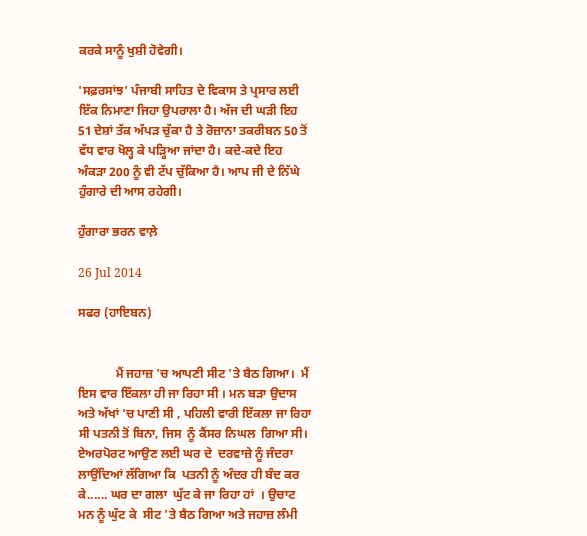ਕਰਕੇ ਸਾਨੂੰ ਖੁਸ਼ੀ ਹੋਵੇਗੀ।

'ਸਫ਼ਰਸਾਂਝ' ਪੰਜਾਬੀ ਸਾਹਿਤ ਦੇ ਵਿਕਾਸ ਤੇ ਪ੍ਰਸਾਰ ਲਈ ਇੱਕ ਨਿਮਾਣਾ ਜਿਹਾ ਉਪਰਾਲਾ ਹੈ। ਅੱਜ ਦੀ ਘੜੀ ਇਹ 51 ਦੇਸ਼ਾਂ ਤੱਕ ਅੱਪੜ ਚੁੱਕਾ ਹੈ ਤੇ ਰੋਜ਼ਾਨਾ ਤਕਰੀਬਨ 50 ਤੋਂ ਵੱਧ ਵਾਰ ਖੋਲ੍ਹ ਕੇ ਪੜ੍ਹਿਆ ਜਾਂਦਾ ਹੈ। ਕਦੇ-ਕਦੇ ਇਹ ਅੰਕੜਾ 200 ਨੂੰ ਵੀ ਟੱਪ ਚੁੱਕਿਆ ਹੈ। ਆਪ ਜੀ ਦੇ ਨਿੱਘੇ ਹੁੰਗਾਰੇ ਦੀ ਆਸ ਰਹੇਗੀ।

ਹੁੰਗਾਰਾ ਭਰਨ ਵਾਲ਼ੇ

26 Jul 2014

ਸਫਰ (ਹਾਇਬਨ)


            ਮੈਂ ਜਹਾਜ਼ 'ਚ ਆਪਣੀ ਸੀਟ 'ਤੇ ਬੈਠ ਗਿਆ।  ਮੈਂ ਇਸ ਵਾਰ ਇੱਕਲਾ ਹੀ ਜਾ ਰਿਹਾ ਸੀ । ਮਨ ਬੜਾ ਉਦਾਸ ਅਤੇ ਅੱਖਾਂ 'ਚ ਪਾਣੀ ਸੀ , ਪਹਿਲੀ ਵਾਰੀ ਇੱਕਲਾ ਜਾ ਰਿਹਾ ਸੀ ਪਤਨੀ ਤੋਂ ਬਿਨਾ, ਜਿਸ  ਨੂੰ ਕੈਂਸਰ ਨਿਘਲ  ਗਿਆ ਸੀ।   ਏਅਰਪੋਰਟ ਆਉਣ ਲਈ ਘਰ ਦੇ  ਦਰਵਾਜ਼ੇ ਨੂੰ ਜੰਦਰਾ ਲਾਉਂਦਿਆਂ ਲੱਗਿਆ ਕਿ  ਪਤਨੀ ਨੂੰ ਅੰਦਰ ਹੀ ਬੰਦ ਕਰ ਕੇ...... ਘਰ ਦਾ ਗਲਾ  ਘੁੱਟ ਕੇ ਜਾ ਰਿਹਾ ਹਾਂ  । ਉਚਾਟ ਮਨ ਨੂੰ ਘੁੱਟ ਕੇ  ਸੀਟ 'ਤੇ ਬੈਠ ਗਿਆ ਅਤੇ ਜਹਾਜ਼ ਲੰਮੀ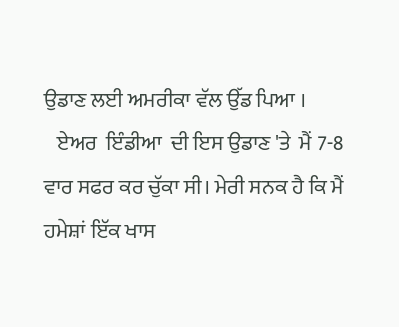ਉਡਾਣ ਲਈ ਅਮਰੀਕਾ ਵੱਲ ਉੱਡ ਪਿਆ ।
   ਏਅਰ  ਇੰਡੀਆ  ਦੀ ਇਸ ਉਡਾਣ 'ਤੇ  ਮੈਂ 7-8 ਵਾਰ ਸਫਰ ਕਰ ਚੁੱਕਾ ਸੀ। ਮੇਰੀ ਸਨਕ ਹੈ ਕਿ ਮੈਂ ਹਮੇਸ਼ਾਂ ਇੱਕ ਖਾਸ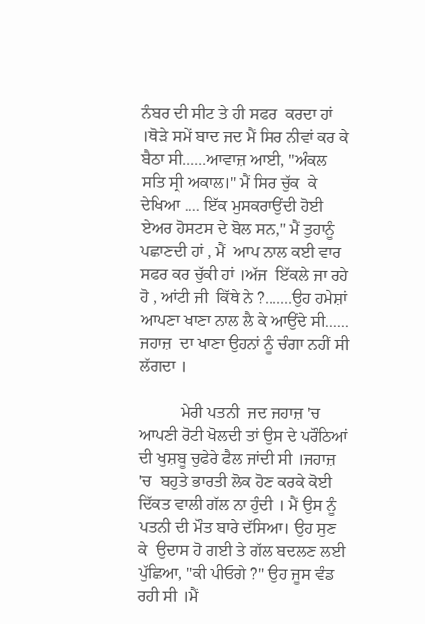ਨੰਬਰ ਦੀ ਸੀਟ ਤੇ ਹੀ ਸਫਰ  ਕਰਦਾ ਹਾਂ ।ਥੋੜੇ ਸਮੇਂ ਬਾਦ ਜਦ ਮੈਂ ਸਿਰ ਨੀਵਾਂ ਕਰ ਕੇ ਬੈਠਾ ਸੀ......ਆਵਾਜ਼ ਆਈ, "ਅੰਕਲ ਸਤਿ ਸ੍ਰੀ ਅਕਾਲ।" ਮੈਂ ਸਿਰ ਚੁੱਕ  ਕੇ ਦੇਖਿਆ .... ਇੱਕ ਮੁਸਕਰਾਉਂਦੀ ਹੋਈ ਏਅਰ ਹੋਸਟਸ ਦੇ ਬੋਲ ਸਨ," ਮੈਂ ਤੁਹਾਨੂੰ ਪਛਾਣਦੀ ਹਾਂ , ਮੈਂ  ਆਪ ਨਾਲ ਕਈ ਵਾਰ  ਸਫਰ ਕਰ ਚੁੱਕੀ ਹਾਂ ।ਅੱਜ  ਇੱਕਲੇ ਜਾ ਰਹੇ ਹੋ , ਆਂਟੀ ਜੀ  ਕਿੱਥੇ ਨੇ ?.......ਉਹ ਹਮੇਸ਼ਾਂ ਆਪਣਾ ਖਾਣਾ ਨਾਲ ਲੈ ਕੇ ਆਉਂਦੇ ਸੀ...... ਜਹਾਜ਼  ਦਾ ਖਾਣਾ ਉਹਨਾਂ ਨੂੰ ਚੰਗਾ ਨਹੀਂ ਸੀ ਲੱਗਦਾ ।

          ਮੇਰੀ ਪਤਨੀ  ਜਦ ਜਹਾਜ਼ 'ਚ ਆਪਣੀ ਰੋਟੀ ਖੋਲਦੀ ਤਾਂ ਉਸ ਦੇ ਪਰੌਠਿਆਂ ਦੀ ਖੁਸ਼ਬੂ ਚੁਫੇਰੇ ਫੈਲ ਜਾਂਦੀ ਸੀ ।ਜਹਾਜ਼ 'ਚ  ਬਹੁਤੇ ਭਾਰਤੀ ਲੋਕ ਹੋਣ ਕਰਕੇ ਕੋਈ ਦਿੱਕਤ ਵਾਲੀ ਗੱਲ ਨਾ ਹੁੰਦੀ । ਮੈਂ ਉਸ ਨੂੰ ਪਤਨੀ ਦੀ ਮੌਤ ਬਾਰੇ ਦੱਸਿਆ। ਉਹ ਸੁਣ ਕੇ  ਉਦਾਸ ਹੋ ਗਈ ਤੇ ਗੱਲ ਬਦਲਣ ਲਈ ਪੁੱਛਿਆ, "ਕੀ ਪੀਓਗੇ ?" ਉਹ ਜੂਸ ਵੰਡ ਰਹੀ ਸੀ ।ਮੈਂ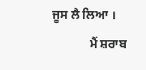ਜੂਸ ਲੈ ਲਿਆ ।
            ਮੈਂ ਸ਼ਰਾਬ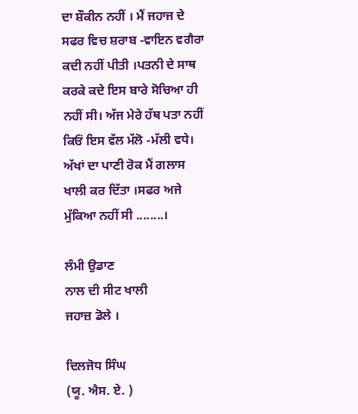ਦਾ ਸ਼ੌਕੀਨ ਨਹੀਂ । ਮੈਂ ਜਹਾਜ ਦੇ ਸਫਰ ਵਿਚ ਸ਼ਰਾਬ -ਵਾਇਨ ਵਗੈਰਾ ਕਦੀ ਨਹੀਂ ਪੀਤੀ ।ਪਤਨੀ ਦੇ ਸਾਥ ਕਰਕੇ ਕਦੇ ਇਸ ਬਾਰੇ ਸੋਚਿਆ ਹੀ ਨਹੀਂ ਸੀ। ਅੱਜ ਮੇਰੇ ਹੱਥ ਪਤਾ ਨਹੀਂ ਕਿਓਂ ਇਸ ਵੱਲ ਮੱਲੋ -ਮੱਲੀ ਵਧੇ। ਅੱਖਾਂ ਦਾ ਪਾਣੀ ਰੋਕ ਮੈਂ ਗਲਾਸ ਖਾਲੀ ਕਰ ਦਿੱਤਾ ।ਸਫਰ ਅਜੇ ਮੁੱਕਿਆ ਨਹੀਂ ਸੀ ........।

ਲੰਮੀ ਉਡਾਣ
ਨਾਲ ਦੀ ਸੀਟ ਖਾਲੀ
ਜਹਾਜ਼ ਡੋਲੇ ।

ਦਿਲਜੋਧ ਸਿੰਘ
(ਯੂ. ਐਸ. ਏ. )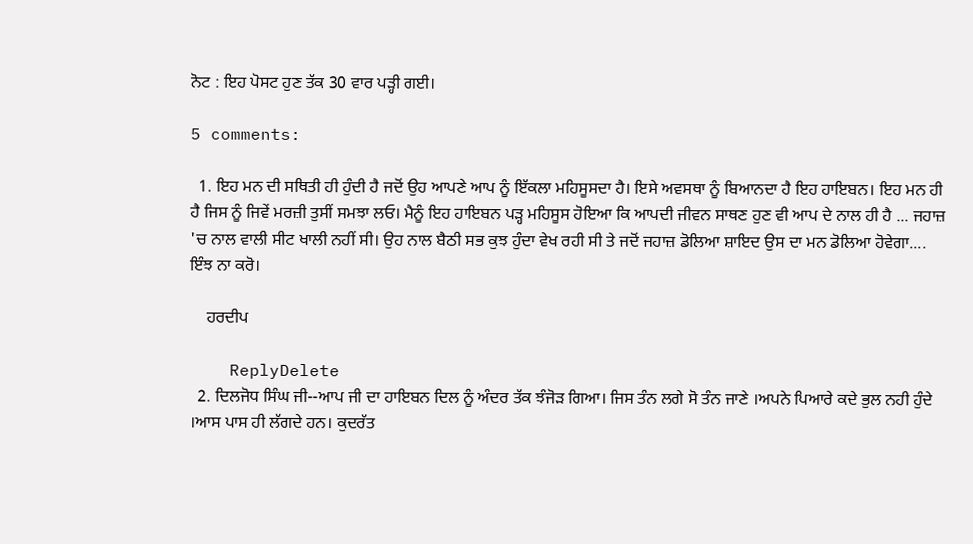ਨੋਟ : ਇਹ ਪੋਸਟ ਹੁਣ ਤੱਕ 30 ਵਾਰ ਪੜ੍ਹੀ ਗਈ।

5 comments:

  1. ਇਹ ਮਨ ਦੀ ਸਥਿਤੀ ਹੀ ਹੁੰਦੀ ਹੈ ਜਦੋਂ ਉਹ ਆਪਣੇ ਆਪ ਨੂੰ ਇੱਕਲਾ ਮਹਿਸੂਸਦਾ ਹੈ। ਇਸੇ ਅਵਸਥਾ ਨੂੰ ਬਿਆਨਦਾ ਹੈ ਇਹ ਹਾਇਬਨ। ਇਹ ਮਨ ਹੀ ਹੈ ਜਿਸ ਨੂੰ ਜਿਵੇਂ ਮਰਜ਼ੀ ਤੁਸੀਂ ਸਮਝਾ ਲਓ। ਮੈਨੂੰ ਇਹ ਹਾਇਬਨ ਪੜ੍ਹ ਮਹਿਸੂਸ ਹੋਇਆ ਕਿ ਆਪਦੀ ਜੀਵਨ ਸਾਥਣ ਹੁਣ ਵੀ ਆਪ ਦੇ ਨਾਲ ਹੀ ਹੈ ... ਜਹਾਜ਼ 'ਚ ਨਾਲ ਵਾਲੀ ਸੀਟ ਖਾਲੀ ਨਹੀਂ ਸੀ। ਉਹ ਨਾਲ ਬੈਠੀ ਸਭ ਕੁਝ ਹੁੰਦਾ ਵੇਖ ਰਹੀ ਸੀ ਤੇ ਜਦੋਂ ਜਹਾਜ਼ ਡੋਲਿਆ ਸ਼ਾਇਦ ਉਸ ਦਾ ਮਨ ਡੋਲਿਆ ਹੋਵੇਗਾ.... ਇੰਝ ਨਾ ਕਰੋ।

    ਹਰਦੀਪ

    ReplyDelete
  2. ਦਿਲਜੋਧ ਸਿੰਘ ਜੀ--ਆਪ ਜੀ ਦਾ ਹਾਇਬਨ ਦਿਲ ਨੂੰ ਅੰਦਰ ਤੱਕ ਝੰਜੋੜ ਗਿਆ। ਜਿਸ ਤੰਨ ਲਗੇ ਸੋ ਤੰਨ ਜਾਣੇ ।ਅਪਨੇ ਪਿਆਰੇ ਕਦੇ ਭੁਲ ਨਹੀ ਹੁੰਦੇ ।ਆਸ ਪਾਸ ਹੀ ਲੱਗਦੇ ਹਨ। ਕੁਦਰੱਤ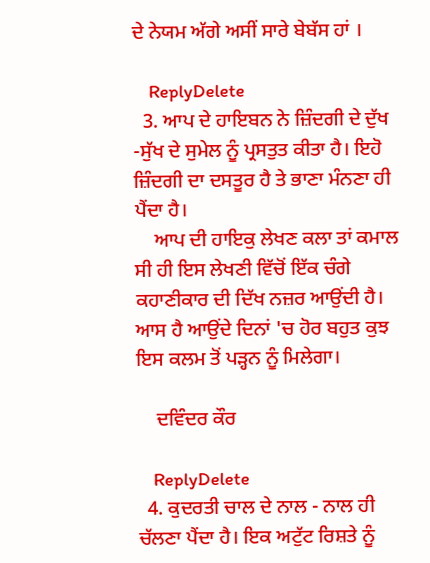ਦੇ ਨੇਯਮ ਅੱਗੇ ਅਸੀਂ ਸਾਰੇ ਬੇਬੱਸ ਹਾਂ ।

    ReplyDelete
  3. ਆਪ ਦੇ ਹਾਇਬਨ ਨੇ ਜ਼ਿੰਦਗੀ ਦੇ ਦੁੱਖ -ਸੁੱਖ ਦੇ ਸੁਮੇਲ ਨੂੰ ਪ੍ਰਸਤੁਤ ਕੀਤਾ ਹੈ। ਇਹੋ ਜ਼ਿੰਦਗੀ ਦਾ ਦਸਤੂਰ ਹੈ ਤੇ ਭਾਣਾ ਮੰਨਣਾ ਹੀ ਪੈਂਦਾ ਹੈ।
    ਆਪ ਦੀ ਹਾਇਕੁ ਲੇਖਣ ਕਲਾ ਤਾਂ ਕਮਾਲ ਸੀ ਹੀ ਇਸ ਲੇਖਣੀ ਵਿੱਚੋਂ ਇੱਕ ਚੰਗੇ ਕਹਾਣੀਕਾਰ ਦੀ ਦਿੱਖ ਨਜ਼ਰ ਆਉਂਦੀ ਹੈ। ਆਸ ਹੈ ਆਉਂਦੇ ਦਿਨਾਂ 'ਚ ਹੋਰ ਬਹੁਤ ਕੁਝ ਇਸ ਕਲਮ ਤੋਂ ਪੜ੍ਹਨ ਨੂੰ ਮਿਲੇਗਾ।

    ਦਵਿੰਦਰ ਕੌਰ

    ReplyDelete
  4. ਕੁਦਰਤੀ ਚਾਲ ਦੇ ਨਾਲ - ਨਾਲ ਹੀ ਚੱਲਣਾ ਪੈਂਦਾ ਹੈ। ਇਕ ਅਟੁੱਟ ਰਿਸ਼ਤੇ ਨੂੰ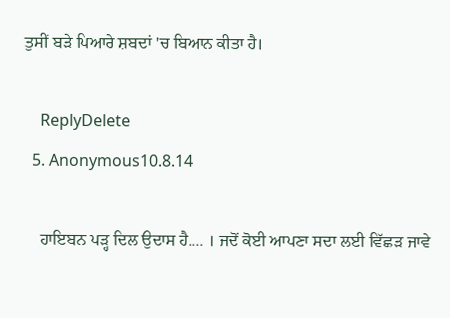ਤੁਸੀਂ ਬੜੇ ਪਿਆਰੇ ਸ਼ਬਦਾਂ 'ਚ ਬਿਆਨ ਕੀਤਾ ਹੈ।

    ReplyDelete
  5. Anonymous10.8.14

    ਹਾਇਬਨ ਪੜ੍ਹ ਦਿਲ ਉਦਾਸ ਹੈ.... । ਜਦੋਂ ਕੋਈ ਆਪਣਾ ਸਦਾ ਲਈ ਵਿੱਛੜ ਜਾਵੇ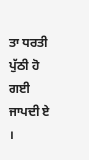ਤਾ ਧਰਤੀ ਪੁੱਠੀ ਹੋ ਗਈ ਜਾਪਦੀ ਏ ।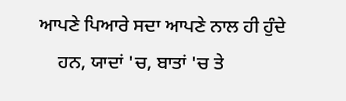ਆਪਣੇ ਪਿਆਰੇ ਸਦਾ ਆਪਣੇ ਨਾਲ ਹੀ ਹੁੰਦੇ
    ਹਨ, ਯਾਦਾਂ 'ਚ, ਬਾਤਾਂ 'ਚ ਤੇ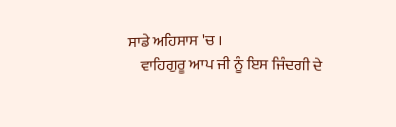ਸਾਡੇ ਅਹਿਸਾਸ 'ਚ ।
    ਵਾਹਿਗੁਰੂ ਆਪ ਜੀ ਨੂੰ ਇਸ ਜਿੰਦਗੀ ਦੇ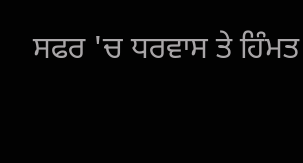ਸਫਰ 'ਚ ਧਰਵਾਸ ਤੇ ਹਿੰਮਤ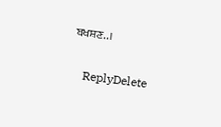ਬਖਸ਼ਣ..।

    ReplyDelete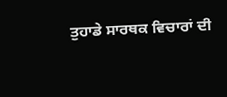ਤੁਹਾਡੇ ਸਾਰਥਕ ਵਿਚਾਰਾਂ ਦੀ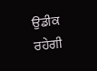ਉਡੀਕ ਰਹੇਗੀ